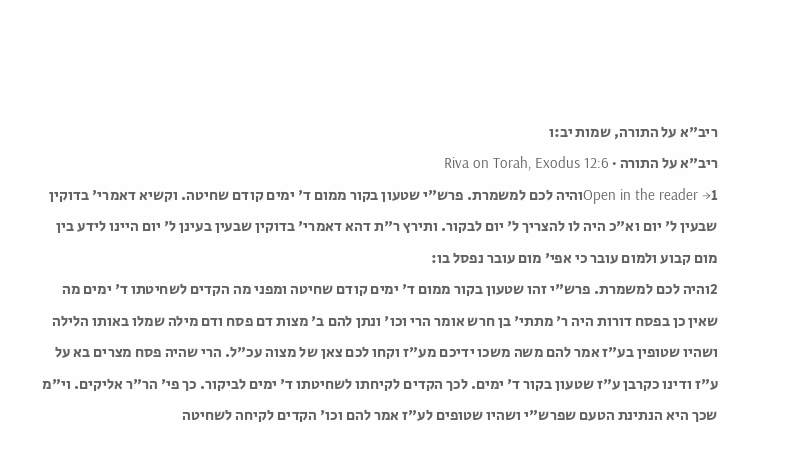ריב"א על התורה, שמות יב:ו
ריב"א על התורה · Riva on Torah, Exodus 12:6
Open in the reader →1והיה לכם למשמרת. פרש"י שטעון בקור ממום ד' ימים קודם שחיטה. וקשיא דאמרי' בדוקין שבעין ל' יום וא"כ היה לו להצריך ל' יום לבקור. ותירץ ר"ת דהא דאמרי' בדוקין שבעין בעינן ל' יום היינו לידע בין מום קבוע ולמום עובר כי אפי' מום עובר נפסל בו:
2והיה לכם למשמרת. פרש"י זהו שטעון בקור ממום ד' ימים קודם שחיטה ומפני מה הקדים לשחיטתו ד' ימים מה שאין כן בפסח דורות היה ר' מתתי' בן חרש אומר הרי וכו' ונתן להם ב' מצות דם פסח ודם מילה שמלו באותו הלילה ושהיו שטופין בע"ז אמר להם משה משכו ידיכם מע"ז וקחו לכם צאן של מצוה עכ"ל. הרי שהיה פסח מצרים בא על ע"ז ודינו כקרבן ע"ז שטעון בקור ד' ימים. לכך הקדים לקיחתו לשחיטתו ד' ימים לביקור. כך פי' הר"ר אליקים. וי"מ שכך היא הנתינת הטעם שפרש"י ושהיו שטופים לע"ז אמר להם וכו' הקדים לקיחה לשחיטה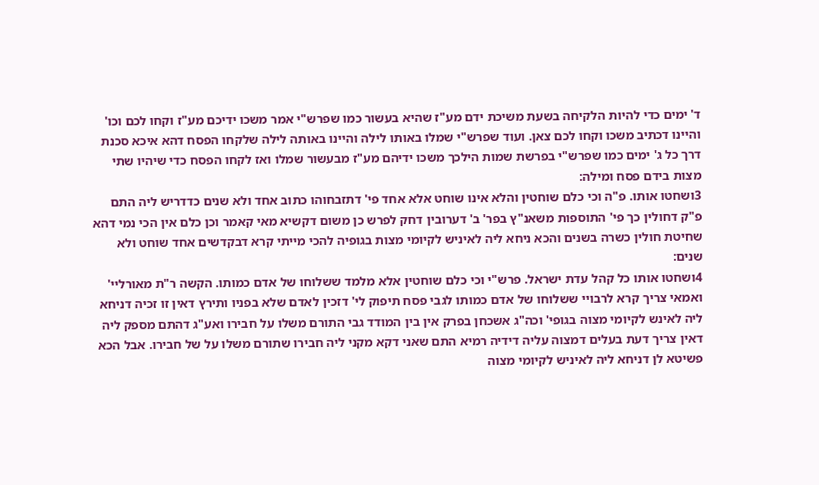ד' ימים כדי להיות הלקיחה בשעת משיכת ידם מע"ז שהיא בעשור כמו שפרש"י אמר משכו ידיכם מע"ז וקחו לכם וכו' והיינו דכתיב משכו וקחו לכם צאן. ועוד שפרש"י שמלו באותו לילה והיינו באותה לילה שלקחו הפסח דהא איכא סכנת דרך כל ג' ימים כמו שפרש"י בפרשת שמות הילכך משכו ידיהם מע"ז מבעשור שמלו ואז לקחו הפסח כדי שיהיו שתי מצות בידם פסח ומילה:
3ושחטו אותו. פ"ה וכי כלם שוחטין והלא אינו שוחט אלא אחד פי' דתזבחוהו כתוב אחד ולא שנים כדדריש ליה התם פ"ק דחולין כך פי' התוספות משאנ"ץ בפר' ב' דערובין דחק לפרש כן משום דקשיא מאי קאמר וכן כלם אין הכי נמי דהא שחיטת חולין כשרה בשנים והכא ניחא ליה לאיניש לקיומי מצות בגופיה להכי מייתי קרא דבקדשים אחד שוחט ולא שנים:
4ושחטו אותו כל קהל עדת ישראל. פרש"י וכי כלם שוחטין אלא מלמד ששלוחו של אדם כמותו. הקשה ר"ת מאורליי' ואמאי צריך קרא לרבויי ששלוחו של אדם כמותו לגבי פסח תיפוק לי' דזכין לאדם שלא בפניו ותירץ דאין זו זכיה דניחא ליה לאינש לקיומי מצוה בגופי' וכה"ג אשכחן בפרק אין בין המודד גבי התורם משלו על חבירו ואע"ג דהתם מספק ליה דאין צריך דעת בעלים דמצוה עליה דידיה רמיא התם שאני דקא מקני ליה חבירו שתורם משלו על של חבירו. אבל הכא פשיטא לן דניחא ליה לאיניש לקיומי מצוה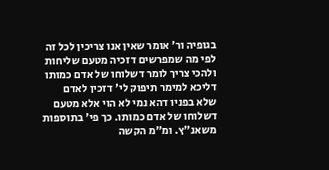בגופיה ור' אומר שאין אנו צריכין לכל זה לפי מה שמפרשים דזכיה מטעם שליחות ולהכי צריך לומר דשלוחו של אדם כמותו דליכא למימר תיפוק לי' דזכין לאדם שלא בפניו דהא נמי לא הוי אלא מטעם דשלוחו של אדם כמותו. כך פי' בתוספות משאנ"ץ. ומ"מ הקשה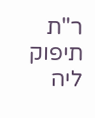ר"ת תיפוק ליה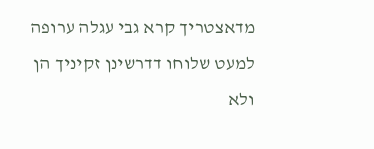מדאצטריך קרא גבי עגלה ערופה למעט שלוחו דדרשינן זקיניך הן ולא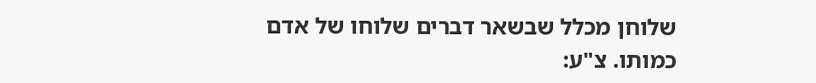שלוחן מכלל שבשאר דברים שלוחו של אדם כמותו. צ"ע: